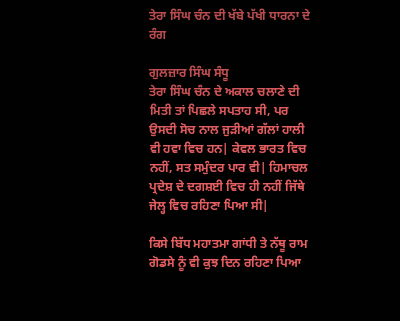ਤੇਰਾ ਸਿੰਘ ਚੰਨ ਦੀ ਖੱਬੇ ਪੱਖੀ ਧਾਰਨਾ ਦੇ ਰੰਗ

ਗੁਲਜ਼ਾਰ ਸਿੰਘ ਸੰਧੂ
ਤੇਰਾ ਸਿੰਘ ਚੰਨ ਦੇ ਅਕਾਲ ਚਲਾਣੇ ਦੀ ਮਿਤੀ ਤਾਂ ਪਿਛਲੇ ਸਪਤਾਹ ਸੀ, ਪਰ ਉਸਦੀ ਸੋਚ ਨਾਲ ਜੁੜੀਆਂ ਗੱਲਾਂ ਹਾਲੀ ਵੀ ਹਵਾ ਵਿਚ ਹਨ| ਕੇਵਲ ਭਾਰਤ ਵਿਚ ਨਹੀਂ, ਸਤ ਸਮੁੰਦਰ ਪਾਰ ਵੀ| ਹਿਮਾਚਲ ਪ੍ਰਦੇਸ਼ ਦੇ ਦਗਸ਼ਈ ਵਿਚ ਹੀ ਨਹੀਂ ਜਿੱਥੇ ਜੇਲ੍ਹ ਵਿਚ ਰਹਿਣਾ ਪਿਆ ਸੀ|

ਕਿਸੇ ਬਿੱਧ ਮਹਾਤਮਾ ਗਾਂਧੀ ਤੇ ਨੱਥੂ ਰਾਮ ਗੋਡਸੇ ਨੂੰ ਵੀ ਕੁਝ ਦਿਨ ਰਹਿਣਾ ਪਿਆ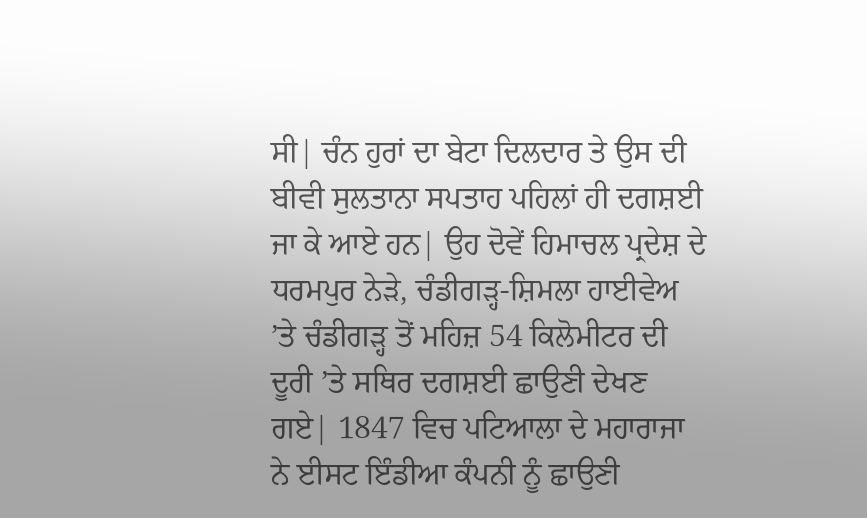ਸੀ| ਚੰਨ ਹੁਰਾਂ ਦਾ ਬੇਟਾ ਦਿਲਦਾਰ ਤੇ ਉਸ ਦੀ ਬੀਵੀ ਸੁਲਤਾਨਾ ਸਪਤਾਹ ਪਹਿਲਾਂ ਹੀ ਦਗਸ਼ਈ ਜਾ ਕੇ ਆਏ ਹਨ| ਉਹ ਦੋਵੇਂ ਹਿਮਾਚਲ ਪ੍ਰਦੇਸ਼ ਦੇ ਧਰਮਪੁਰ ਨੇੜੇ, ਚੰਡੀਗੜ੍ਹ-ਸ਼ਿਮਲਾ ਹਾਈਵੇਅ ’ਤੇ ਚੰਡੀਗੜ੍ਹ ਤੋਂ ਮਹਿਜ਼ 54 ਕਿਲੋਮੀਟਰ ਦੀ ਦੂਰੀ ’ਤੇ ਸਥਿਰ ਦਗਸ਼ਈ ਛਾਉਣੀ ਦੇਖਣ ਗਏ| 1847 ਵਿਚ ਪਟਿਆਲਾ ਦੇ ਮਹਾਰਾਜਾ ਨੇ ਈਸਟ ਇੰਡੀਆ ਕੰਪਨੀ ਨੂੰ ਛਾਉਣੀ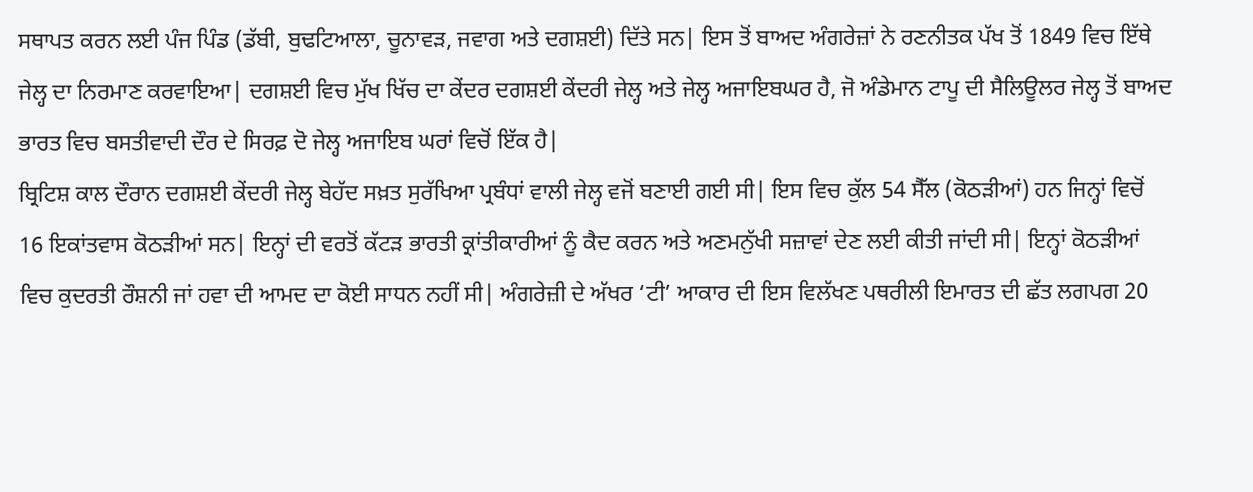ਸਥਾਪਤ ਕਰਨ ਲਈ ਪੰਜ ਪਿੰਡ (ਡੱਬੀ, ਬੁਢਟਿਆਲਾ, ਚੂਨਾਵੜ, ਜਵਾਗ ਅਤੇ ਦਗਸ਼ਈ) ਦਿੱਤੇ ਸਨ| ਇਸ ਤੋਂ ਬਾਅਦ ਅੰਗਰੇਜ਼ਾਂ ਨੇ ਰਣਨੀਤਕ ਪੱਖ ਤੋਂ 1849 ਵਿਚ ਇੱਥੇ ਜੇਲ੍ਹ ਦਾ ਨਿਰਮਾਣ ਕਰਵਾਇਆ| ਦਗਸ਼ਈ ਵਿਚ ਮੁੱਖ ਖਿੱਚ ਦਾ ਕੇਂਦਰ ਦਗਸ਼ਈ ਕੇਂਦਰੀ ਜੇਲ੍ਹ ਅਤੇ ਜੇਲ੍ਹ ਅਜਾਇਬਘਰ ਹੈ, ਜੋ ਅੰਡੇਮਾਨ ਟਾਪੂ ਦੀ ਸੈਲਿਊਲਰ ਜੇਲ੍ਹ ਤੋਂ ਬਾਅਦ ਭਾਰਤ ਵਿਚ ਬਸਤੀਵਾਦੀ ਦੌਰ ਦੇ ਸਿਰਫ਼ ਦੋ ਜੇਲ੍ਹ ਅਜਾਇਬ ਘਰਾਂ ਵਿਚੋਂ ਇੱਕ ਹੈ|
ਬ੍ਰਿਟਿਸ਼ ਕਾਲ ਦੌਰਾਨ ਦਗਸ਼ਈ ਕੇਂਦਰੀ ਜੇਲ੍ਹ ਬੇਹੱਦ ਸਖ਼ਤ ਸੁਰੱਖਿਆ ਪ੍ਰਬੰਧਾਂ ਵਾਲੀ ਜੇਲ੍ਹ ਵਜੋਂ ਬਣਾਈ ਗਈ ਸੀ| ਇਸ ਵਿਚ ਕੁੱਲ 54 ਸੈੱਲ (ਕੋਠੜੀਆਂ) ਹਨ ਜਿਨ੍ਹਾਂ ਵਿਚੋਂ 16 ਇਕਾਂਤਵਾਸ ਕੋਠੜੀਆਂ ਸਨ| ਇਨ੍ਹਾਂ ਦੀ ਵਰਤੋਂ ਕੱਟੜ ਭਾਰਤੀ ਕ੍ਰਾਂਤੀਕਾਰੀਆਂ ਨੂੰ ਕੈਦ ਕਰਨ ਅਤੇ ਅਣਮਨੁੱਖੀ ਸਜ਼ਾਵਾਂ ਦੇਣ ਲਈ ਕੀਤੀ ਜਾਂਦੀ ਸੀ| ਇਨ੍ਹਾਂ ਕੋਠੜੀਆਂ ਵਿਚ ਕੁਦਰਤੀ ਰੌਸ਼ਨੀ ਜਾਂ ਹਵਾ ਦੀ ਆਮਦ ਦਾ ਕੋਈ ਸਾਧਨ ਨਹੀਂ ਸੀ| ਅੰਗਰੇਜ਼ੀ ਦੇ ਅੱਖਰ ‘ਟੀ’ ਆਕਾਰ ਦੀ ਇਸ ਵਿਲੱਖਣ ਪਥਰੀਲੀ ਇਮਾਰਤ ਦੀ ਛੱਤ ਲਗਪਗ 20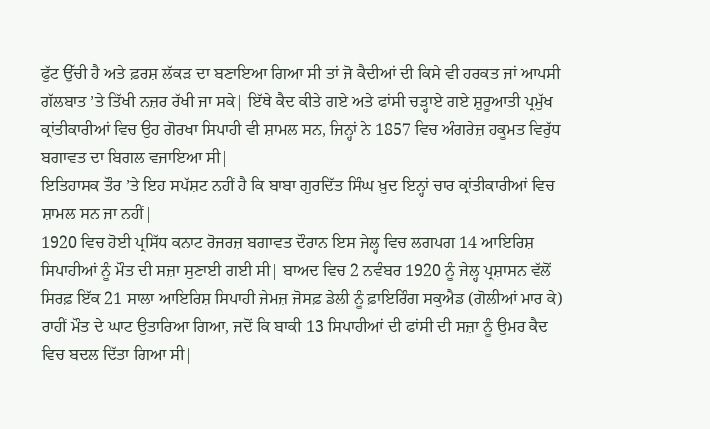ਫੁੱਟ ਉੱਚੀ ਹੈ ਅਤੇ ਫ਼ਰਸ਼ ਲੱਕੜ ਦਾ ਬਣਾਇਆ ਗਿਆ ਸੀ ਤਾਂ ਜੋ ਕੈਦੀਆਂ ਦੀ ਕਿਸੇ ਵੀ ਹਰਕਤ ਜਾਂ ਆਪਸੀ ਗੱਲਬਾਤ ’ਤੇ ਤਿੱਖੀ ਨਜ਼ਰ ਰੱਖੀ ਜਾ ਸਕੇ| ਇੱਥੇ ਕੈਦ ਕੀਤੇ ਗਏ ਅਤੇ ਫਾਂਸੀ ਚੜ੍ਹਾਏ ਗਏ ਸ਼ੁਰੂਆਤੀ ਪ੍ਰਮੁੱਖ ਕ੍ਰਾਂਤੀਕਾਰੀਆਂ ਵਿਚ ਉਹ ਗੋਰਖਾ ਸਿਪਾਹੀ ਵੀ ਸ਼ਾਮਲ ਸਨ, ਜਿਨ੍ਹਾਂ ਨੇ 1857 ਵਿਚ ਅੰਗਰੇਜ਼ ਹਕੂਮਤ ਵਿਰੁੱਧ ਬਗਾਵਤ ਦਾ ਬਿਗਲ ਵਜਾਇਆ ਸੀ|
ਇਤਿਹਾਸਕ ਤੌਰ ’ਤੇ ਇਹ ਸਪੱਸ਼ਟ ਨਹੀਂ ਹੈ ਕਿ ਬਾਬਾ ਗੁਰਦਿੱਤ ਸਿੰਘ ਖ਼ੁਦ ਇਨ੍ਹਾਂ ਚਾਰ ਕ੍ਰਾਂਤੀਕਾਰੀਆਂ ਵਿਚ ਸ਼ਾਮਲ ਸਨ ਜਾ ਨਹੀਂ|
1920 ਵਿਚ ਹੋਈ ਪ੍ਰਸਿੱਧ ਕਨਾਟ ਰੋਜਰਜ਼ ਬਗਾਵਤ ਦੌਰਾਨ ਇਸ ਜੇਲ੍ਹ ਵਿਚ ਲਗਪਗ 14 ਆਇਰਿਸ਼ ਸਿਪਾਹੀਆਂ ਨੂੰ ਮੌਤ ਦੀ ਸਜ਼ਾ ਸੁਣਾਈ ਗਈ ਸੀ| ਬਾਅਦ ਵਿਚ 2 ਨਵੰਬਰ 1920 ਨੂੰ ਜੇਲ੍ਹ ਪ੍ਰਸ਼ਾਸਨ ਵੱਲੋਂ ਸਿਰਫ਼ ਇੱਕ 21 ਸਾਲਾ ਆਇਰਿਸ਼ ਸਿਪਾਹੀ ਜੇਮਜ਼ ਜੋਸਫ਼ ਡੇਲੀ ਨੂੰ ਫ਼ਾਇਰਿੰਗ ਸਕੁਐਡ (ਗੋਲੀਆਂ ਮਾਰ ਕੇ) ਰਾਹੀਂ ਮੌਤ ਦੇ ਘਾਟ ਉਤਾਰਿਆ ਗਿਆ, ਜਦੋਂ ਕਿ ਬਾਕੀ 13 ਸਿਪਾਹੀਆਂ ਦੀ ਫਾਂਸੀ ਦੀ ਸਜ਼ਾ ਨੂੰ ਉਮਰ ਕੈਦ ਵਿਚ ਬਦਲ ਦਿੱਤਾ ਗਿਆ ਸੀ|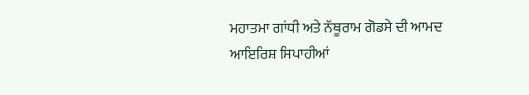ਮਹਾਤਮਾ ਗਾਂਧੀ ਅਤੇ ਨੱਥੂਰਾਮ ਗੋਡਸੇ ਦੀ ਆਮਦ
ਆਇਰਿਸ਼ ਸਿਪਾਹੀਆਂ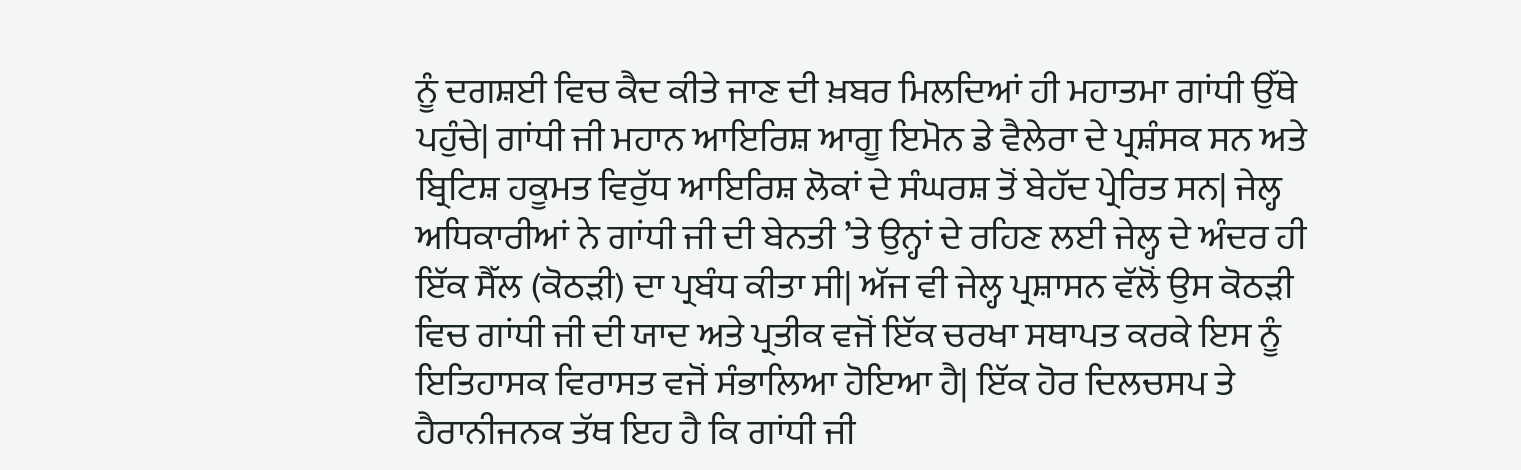ਨੂੰ ਦਗਸ਼ਈ ਵਿਚ ਕੈਦ ਕੀਤੇ ਜਾਣ ਦੀ ਖ਼ਬਰ ਮਿਲਦਿਆਂ ਹੀ ਮਹਾਤਮਾ ਗਾਂਧੀ ਉੱਥੇ ਪਹੁੰਚੇ| ਗਾਂਧੀ ਜੀ ਮਹਾਨ ਆਇਰਿਸ਼ ਆਗੂ ਇਮੋਨ ਡੇ ਵੈਲੇਰਾ ਦੇ ਪ੍ਰਸ਼ੰਸਕ ਸਨ ਅਤੇ ਬ੍ਰਿਟਿਸ਼ ਹਕੂਮਤ ਵਿਰੁੱਧ ਆਇਰਿਸ਼ ਲੋਕਾਂ ਦੇ ਸੰਘਰਸ਼ ਤੋਂ ਬੇਹੱਦ ਪ੍ਰੇਰਿਤ ਸਨ| ਜੇਲ੍ਹ ਅਧਿਕਾਰੀਆਂ ਨੇ ਗਾਂਧੀ ਜੀ ਦੀ ਬੇਨਤੀ ’ਤੇ ਉਨ੍ਹਾਂ ਦੇ ਰਹਿਣ ਲਈ ਜੇਲ੍ਹ ਦੇ ਅੰਦਰ ਹੀ ਇੱਕ ਸੈੱਲ (ਕੋਠੜੀ) ਦਾ ਪ੍ਰਬੰਧ ਕੀਤਾ ਸੀ| ਅੱਜ ਵੀ ਜੇਲ੍ਹ ਪ੍ਰਸ਼ਾਸਨ ਵੱਲੋਂ ਉਸ ਕੋਠੜੀ ਵਿਚ ਗਾਂਧੀ ਜੀ ਦੀ ਯਾਦ ਅਤੇ ਪ੍ਰਤੀਕ ਵਜੋਂ ਇੱਕ ਚਰਖਾ ਸਥਾਪਤ ਕਰਕੇ ਇਸ ਨੂੰ ਇਤਿਹਾਸਕ ਵਿਰਾਸਤ ਵਜੋਂ ਸੰਭਾਲਿਆ ਹੋਇਆ ਹੈ| ਇੱਕ ਹੋਰ ਦਿਲਚਸਪ ਤੇ ਹੈਰਾਨੀਜਨਕ ਤੱਥ ਇਹ ਹੈ ਕਿ ਗਾਂਧੀ ਜੀ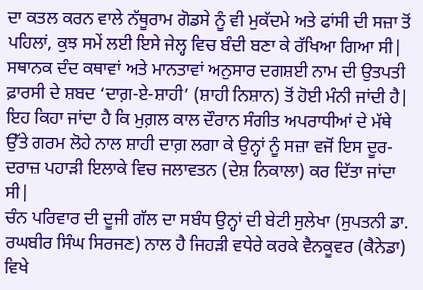ਦਾ ਕਤਲ ਕਰਨ ਵਾਲੇ ਨੱਥੂਰਾਮ ਗੋਡਸੇ ਨੂੰ ਵੀ ਮੁਕੱਦਮੇ ਅਤੇ ਫਾਂਸੀ ਦੀ ਸਜ਼ਾ ਤੋਂ ਪਹਿਲਾਂ, ਕੁਝ ਸਮੇਂ ਲਈ ਇਸੇ ਜੇਲ੍ਹ ਵਿਚ ਬੰਦੀ ਬਣਾ ਕੇ ਰੱਖਿਆ ਗਿਆ ਸੀ| ਸਥਾਨਕ ਦੰਦ ਕਥਾਵਾਂ ਅਤੇ ਮਾਨਤਾਵਾਂ ਅਨੁਸਾਰ ਦਗਸ਼ਈ ਨਾਮ ਦੀ ਉਤਪਤੀ ਫ਼ਾਰਸੀ ਦੇ ਸ਼ਬਦ ‘ਦਾਗ਼-ਏ-ਸ਼ਾਹੀ’ (ਸ਼ਾਹੀ ਨਿਸ਼ਾਨ) ਤੋਂ ਹੋਈ ਮੰਨੀ ਜਾਂਦੀ ਹੈ| ਇਹ ਕਿਹਾ ਜਾਂਦਾ ਹੈ ਕਿ ਮੁਗ਼ਲ ਕਾਲ ਦੌਰਾਨ ਸੰਗੀਤ ਅਪਰਾਧੀਆਂ ਦੇ ਮੱਥੇ ਉੱਤੇ ਗਰਮ ਲੋਹੇ ਨਾਲ ਸ਼ਾਹੀ ਦਾਗ਼ ਲਗਾ ਕੇ ਉਨ੍ਹਾਂ ਨੂੰ ਸਜ਼ਾ ਵਜੋਂ ਇਸ ਦੂਰ-ਦਰਾਜ਼ ਪਹਾੜੀ ਇਲਾਕੇ ਵਿਚ ਜਲਾਵਤਨ (ਦੇਸ਼ ਨਿਕਾਲਾ) ਕਰ ਦਿੱਤਾ ਜਾਂਦਾ ਸੀ|
ਚੰਨ ਪਰਿਵਾਰ ਦੀ ਦੂਜੀ ਗੱਲ ਦਾ ਸਬੰਧ ਉਨ੍ਹਾਂ ਦੀ ਬੇਟੀ ਸੁਲੇਖਾ (ਸੁਪਤਨੀ ਡਾ. ਰਘਬੀਰ ਸਿੰਘ ਸਿਰਜਣ) ਨਾਲ ਹੈ ਜਿਹੜੀ ਵਧੇਰੇ ਕਰਕੇ ਵੈਨਕੂਵਰ (ਕੈਨੇਡਾ) ਵਿਖੇ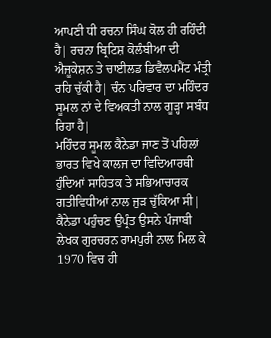ਆਪਣੀ ਧੀ ਰਚਨਾ ਸਿੰਘ ਕੋਲ ਹੀ ਰਹਿੰਦੀ ਹੈ| ਰਚਨਾ ਬ੍ਰਿਟਿਸ਼ ਕੋਲੰਬੀਆ ਦੀ ਐਜੂਕੇਸ਼ਨ ਤੇ ਚਾਈਲਡ ਡਿਵੈਲਪਮੈਂਟ ਮੰਤ੍ਰੀ ਰਹਿ ਚੁੱਕੀ ਹੈ| ਚੰਨ ਪਰਿਵਾਰ ਦਾ ਮਹਿੰਦਰ ਸੂਮਲ ਨਾਂ ਦੇ ਵਿਅਕਤੀ ਨਾਲ ਗੂੜ੍ਹਾ ਸਬੰਧ ਰਿਹਾ ਹੈ|
ਮਹਿੰਦਰ ਸੂਮਲ ਕੈਨੇਡਾ ਜਾਣ ਤੋਂ ਪਹਿਲਾਂ ਭਾਰਤ ਵਿਖੇ ਕਾਲਜ ਦਾ ਵਿਦਿਆਰਥੀ ਹੁੰਦਿਆਂ ਸਾਹਿਤਕ ਤੇ ਸਭਿਆਚਾਰਕ ਗਤੀਵਿਧੀਆਂ ਨਾਲ ਜੁੜ ਚੁੱਕਿਆ ਸੀ| ਕੈਨੇਡਾ ਪਹੁੰਚਣ ਉਪ੍ਰੰਤ ਉਸਨੇ ਪੰਜਾਬੀ ਲੇਖਕ ਗੁਰਚਰਨ ਰਾਮਪੁਰੀ ਨਾਲ ਮਿਲ ਕੇ 1970 ਵਿਚ ਹੀ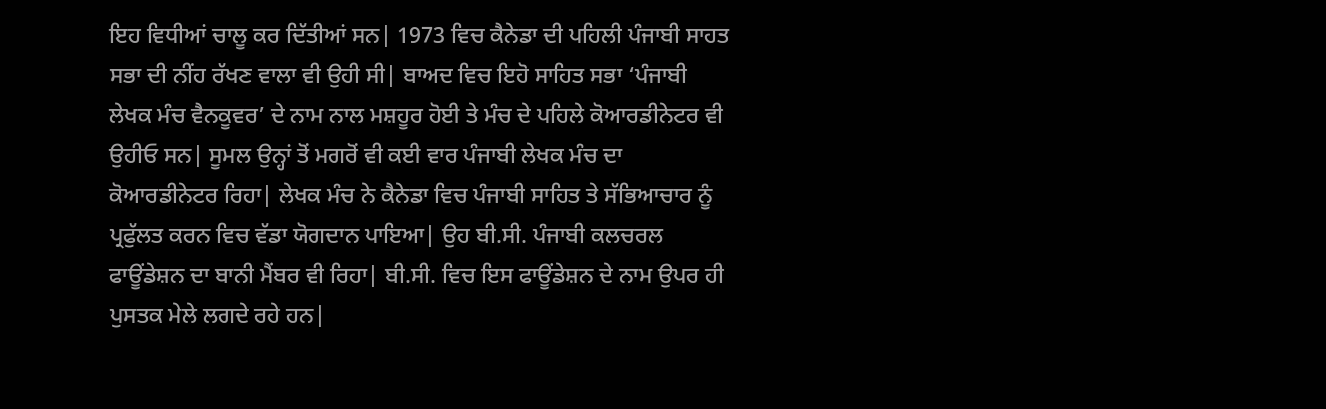ਇਹ ਵਿਧੀਆਂ ਚਾਲੂ ਕਰ ਦਿੱਤੀਆਂ ਸਨ| 1973 ਵਿਚ ਕੈਨੇਡਾ ਦੀ ਪਹਿਲੀ ਪੰਜਾਬੀ ਸਾਹਤ ਸਭਾ ਦੀ ਨੀਂਹ ਰੱਖਣ ਵਾਲਾ ਵੀ ਉਹੀ ਸੀ| ਬਾਅਦ ਵਿਚ ਇਹੋ ਸਾਹਿਤ ਸਭਾ ‘ਪੰਜਾਬੀ ਲੇਖਕ ਮੰਚ ਵੈਨਕੂਵਰ’ ਦੇ ਨਾਮ ਨਾਲ ਮਸ਼ਹੂਰ ਹੋਈ ਤੇ ਮੰਚ ਦੇ ਪਹਿਲੇ ਕੋਆਰਡੀਨੇਟਰ ਵੀ ਉਹੀਓ ਸਨ| ਸੂਮਲ ਉਨ੍ਹਾਂ ਤੋਂ ਮਗਰੋਂ ਵੀ ਕਈ ਵਾਰ ਪੰਜਾਬੀ ਲੇਖਕ ਮੰਚ ਦਾ ਕੋਆਰਡੀਨੇਟਰ ਰਿਹਾ| ਲੇਖਕ ਮੰਚ ਨੇ ਕੈਨੇਡਾ ਵਿਚ ਪੰਜਾਬੀ ਸਾਹਿਤ ਤੇ ਸੱਭਿਆਚਾਰ ਨੂੰ ਪ੍ਰਫੁੱਲਤ ਕਰਨ ਵਿਚ ਵੱਡਾ ਯੋਗਦਾਨ ਪਾਇਆ| ਉਹ ਬੀ.ਸੀ. ਪੰਜਾਬੀ ਕਲਚਰਲ ਫਾਊਂਡੇਸ਼ਨ ਦਾ ਬਾਨੀ ਮੈਂਬਰ ਵੀ ਰਿਹਾ| ਬੀ.ਸੀ. ਵਿਚ ਇਸ ਫਾਊਂਡੇਸ਼ਨ ਦੇ ਨਾਮ ਉਪਰ ਹੀ ਪੁਸਤਕ ਮੇਲੇ ਲਗਦੇ ਰਹੇ ਹਨ|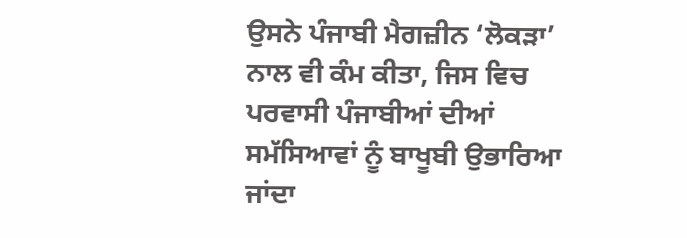ਉਸਨੇ ਪੰਜਾਬੀ ਮੈਗਜ਼ੀਨ ‘ਲੋਕੜਾ’ ਨਾਲ ਵੀ ਕੰਮ ਕੀਤਾ, ਜਿਸ ਵਿਚ ਪਰਵਾਸੀ ਪੰਜਾਬੀਆਂ ਦੀਆਂ ਸਮੱਸਿਆਵਾਂ ਨੂੰ ਬਾਖੂਬੀ ਉਭਾਰਿਆ ਜਾਂਦਾ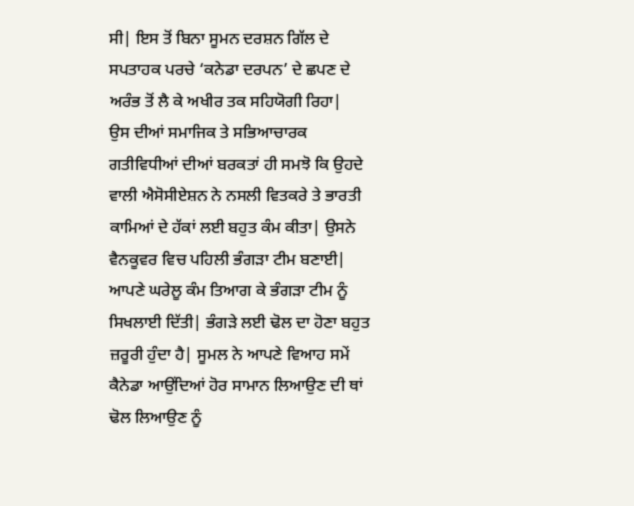ਸੀ| ਇਸ ਤੋਂ ਬਿਨਾ ਸੂਮਨ ਦਰਸ਼ਨ ਗਿੱਲ ਦੇ ਸਪਤਾਹਕ ਪਰਚੇ ‘ਕਨੇਡਾ ਦਰਪਨ’ ਦੇ ਛਪਣ ਦੇ ਅਰੰਭ ਤੋਂ ਲੈ ਕੇ ਅਖੀਰ ਤਕ ਸਹਿਯੋਗੀ ਰਿਹਾ|
ਉਸ ਦੀਆਂ ਸਮਾਜਿਕ ਤੇ ਸਭਿਆਚਾਰਕ ਗਤੀਵਿਧੀਆਂ ਦੀਆਂ ਬਰਕਤਾਂ ਹੀ ਸਮਝੋ ਕਿ ਉਹਦੇ ਵਾਲੀ ਐਸੋਸੀਏਸ਼ਨ ਨੇ ਨਸਲੀ ਵਿਤਕਰੇ ਤੇ ਭਾਰਤੀ ਕਾਮਿਆਂ ਦੇ ਹੱਕਾਂ ਲਈ ਬਹੁਤ ਕੰਮ ਕੀਤਾ| ਉਸਨੇ ਵੈਨਕੂਵਰ ਵਿਚ ਪਹਿਲੀ ਭੰਗੜਾ ਟੀਮ ਬਣਾਈ| ਆਪਣੇ ਘਰੇਲੂ ਕੰਮ ਤਿਆਗ ਕੇ ਭੰਗੜਾ ਟੀਮ ਨੂੰ ਸਿਖਲਾਈ ਦਿੱਤੀ| ਭੰਗੜੇ ਲਈ ਢੋਲ ਦਾ ਹੋਣਾ ਬਹੁਤ ਜ਼ਰੂਰੀ ਹੁੰਦਾ ਹੈ| ਸੂਮਲ ਨੇ ਆਪਣੇ ਵਿਆਹ ਸਮੇਂ ਕੈਨੇਡਾ ਆਉਂਦਿਆਂ ਹੋਰ ਸਾਮਾਨ ਲਿਆਉਣ ਦੀ ਥਾਂ ਢੋਲ ਲਿਆਉਣ ਨੂੰ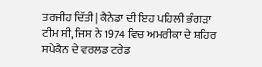ਤਰਜੀਹ ਦਿੱਤੀ| ਕੈਨੇਡਾ ਦੀ ਇਹ ਪਹਿਲੀ ਭੰਗੜਾ ਟੀਮ ਸੀ, ਜਿਸ ਨੇ 1974 ਵਿਚ ਅਮਰੀਕਾ ਦੇ ਸ਼ਹਿਰ ਸਪੇਕੈਨ ਦੇ ਵਰਲਡ ਟਰੇਡ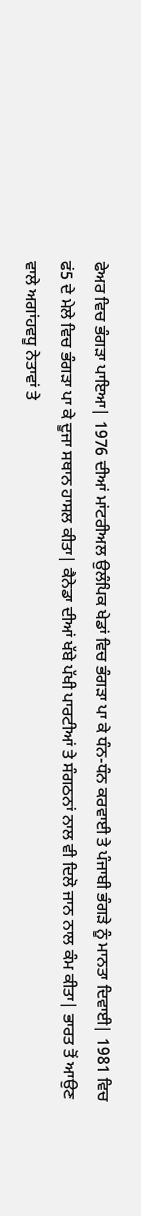ਫੇਅਰ ਵਿਚ ਭੰਗੜਾ ਪਾਇਆ| 1976 ਦੀਆਂ ਮਾਂਟਰੀਅਲ ਉਲੰਪਿਕ ਖੇਡਾਂ ਵਿਚ ਭੰਗੜਾ ਪਾ ਕੇ ਧੰਨ-ਧੰਨ ਕਰਵਾਈ ਤੇ ਪੰਜਾਬੀ ਭੰਗੜੇ ਨੂੰ ਮਾਨਤਾ ਦਿਵਾਈ| 1981 ਵਿਚ ਫਂ5 ਦੇ ਮੇਲੇ ਵਿਚ ਭੰਗੜਾ ਪਾ ਕੇ ਦੂਜਾ ਸਥਾਨ ਹਾਸਲ ਕੀਤਾ| ਕੈਨੇਡਾ ਦੀਆਂ ਖੱਬੇ ਪੱਖੀ ਪਾਰਟੀਆਂ ਤੇ ਸੰਗਠਨਾਂ ਨਾਲ ਵੀ ਦਿਲੋ ਜਾਨ ਨਾਲ ਕੰਮ ਕੀਤਾ| ਭਾਰਤ ਤੋਂ ਆਉਣ ਵਾਲੇ ਅਗਾਂਹਵਧੂ ਨੇਤਾਵਾਂ ਤੇ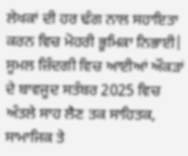ਲੇਖਕਾਂ ਦੀ ਹਰ ਢੰਗ ਨਾਲ ਸਹਾਇਤਾ ਕਰਨ ਵਿਚ ਮੋਹਰੀ ਭੂਮਿਕਾ ਨਿਭਾਈ|
ਸੂਮਲ ਜ਼ਿੰਦਗੀ ਵਿਚ ਆਈਆਂ ਔਕੜਾਂ ਦੇ ਬਾਵਜੂਦ ਸਤੰਬਰ 2025 ਵਿਚ ਅੰਤਲੇ ਸਾਹ ਲੈਣ ਤਕ ਸਾਹਿਤਕ, ਸਾਮਾਜਿਕ ਤੇ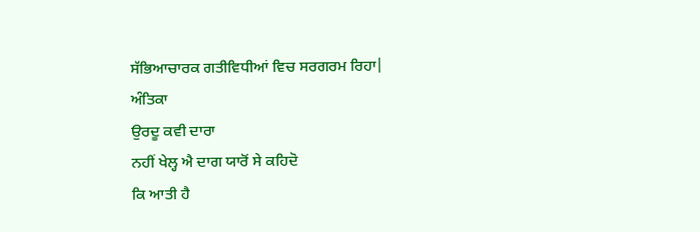ਸੱਭਿਆਚਾਰਕ ਗਤੀਵਿਧੀਆਂ ਵਿਚ ਸਰਗਰਮ ਰਿਹਾ|
ਅੰਤਿਕਾ
ਉਰਦੂ ਕਵੀ ਦਾਰਾ
ਨਹੀਂ ਖੇਲ੍ਹ ਐ ਦਾਗ ਯਾਰੋਂ ਸੇ ਕਹਿਦੋ
ਕਿ ਆਤੀ ਹੈ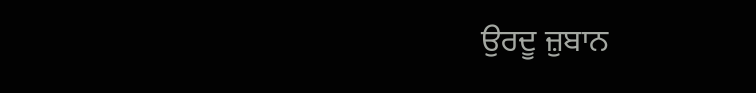ਉਰਦੂ ਜ਼ੁਬਾਨ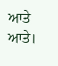ਆਤੇ ਆਤੇ।